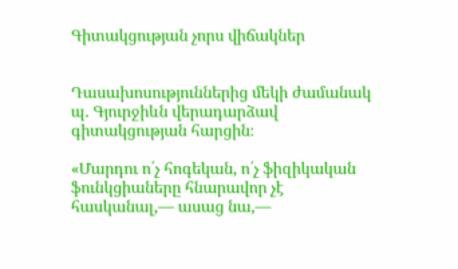Գիտակցության չորս վիճակներ


Դասախոսություններից մեկի ժամանակ պ. Գյուրջիևն վերադարձավ գիտակցության հարցին։

«Մարդու ո՛չ հոգեկան, ո՛չ ֆիզիկական ֆունկցիաները հնարավոր չէ հասկանալ,— ասաց նա,—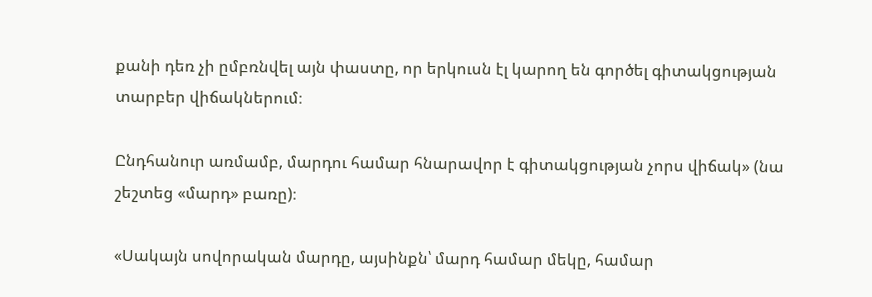քանի դեռ չի ըմբռնվել այն փաստը, որ երկուսն էլ կարող են գործել գիտակցության տարբեր վիճակներում։

Ընդհանուր առմամբ, մարդու համար հնարավոր է գիտակցության չորս վիճակ» (նա շեշտեց «մարդ» բառը)։

«Սակայն սովորական մարդը, այսինքն՝ մարդ համար մեկը, համար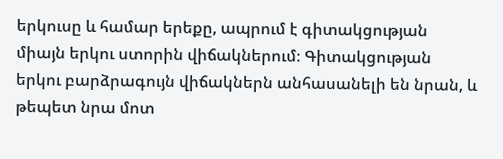երկուսը և համար երեքը, ապրում է գիտակցության միայն երկու ստորին վիճակներում։ Գիտակցության երկու բարձրագույն վիճակներն անհասանելի են նրան, և թեպետ նրա մոտ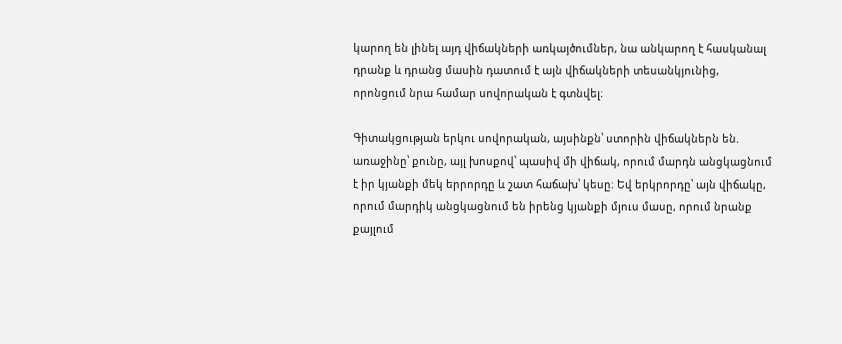կարող են լինել այդ վիճակների առկայծումներ, նա անկարող է հասկանալ դրանք և դրանց մասին դատում է այն վիճակների տեսանկյունից, որոնցում նրա համար սովորական է գտնվել։

Գիտակցության երկու սովորական, այսինքն՝ ստորին վիճակներն են. առաջինը՝ քունը, այլ խոսքով՝ պասիվ մի վիճակ, որում մարդն անցկացնում է իր կյանքի մեկ երրորդը և շատ հաճախ՝ կեսը։ Եվ երկրորդը՝ այն վիճակը, որում մարդիկ անցկացնում են իրենց կյանքի մյուս մասը, որում նրանք քայլում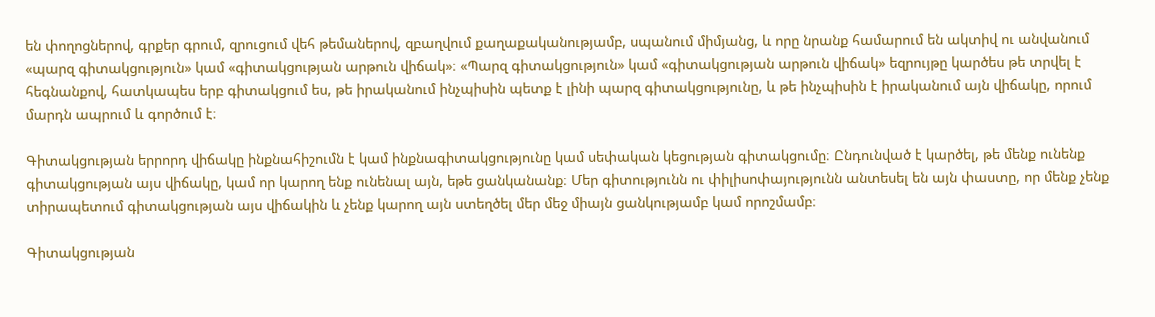են փողոցներով, գրքեր գրում, զրուցում վեհ թեմաներով, զբաղվում քաղաքականությամբ, սպանում միմյանց, և որը նրանք համարում են ակտիվ ու անվանում «պարզ գիտակցություն» կամ «գիտակցության արթուն վիճակ»։ «Պարզ գիտակցություն» կամ «գիտակցության արթուն վիճակ» եզրույթը կարծես թե տրվել է հեգնանքով, հատկապես երբ գիտակցում ես, թե իրականում ինչպիսին պետք է լինի պարզ գիտակցությունը, և թե ինչպիսին է իրականում այն վիճակը, որում մարդն ապրում և գործում է։

Գիտակցության երրորդ վիճակը ինքնահիշումն է կամ ինքնագիտակցությունը կամ սեփական կեցության գիտակցումը։ Ընդունված է կարծել, թե մենք ունենք գիտակցության այս վիճակը, կամ որ կարող ենք ունենալ այն, եթե ցանկանանք։ Մեր գիտությունն ու փիլիսոփայությունն անտեսել են այն փաստը, որ մենք չենք տիրապետում գիտակցության այս վիճակին և չենք կարող այն ստեղծել մեր մեջ միայն ցանկությամբ կամ որոշմամբ։

Գիտակցության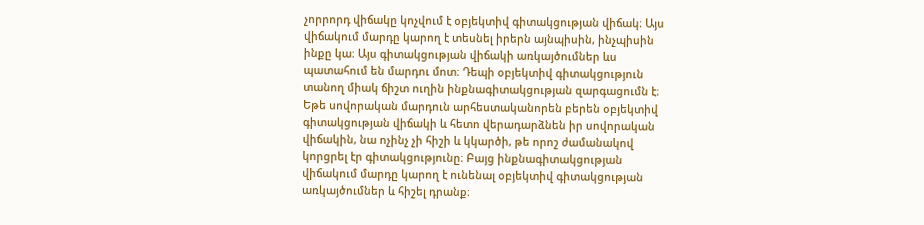չորրորդ վիճակը կոչվում է օբյեկտիվ գիտակցության վիճակ։ Այս վիճակում մարդը կարող է տեսնել իրերն այնպիսին, ինչպիսին ինքը կա։ Այս գիտակցության վիճակի առկայծումներ ևս պատահում են մարդու մոտ։ Դեպի օբյեկտիվ գիտակցություն տանող միակ ճիշտ ուղին ինքնագիտակցության զարգացումն է։ Եթե սովորական մարդուն արհեստականորեն բերեն օբյեկտիվ գիտակցության վիճակի և հետո վերադարձնեն իր սովորական վիճակին, նա ոչինչ չի հիշի և կկարծի, թե որոշ ժամանակով կորցրել էր գիտակցությունը։ Բայց ինքնագիտակցության վիճակում մարդը կարող է ունենալ օբյեկտիվ գիտակցության առկայծումներ և հիշել դրանք։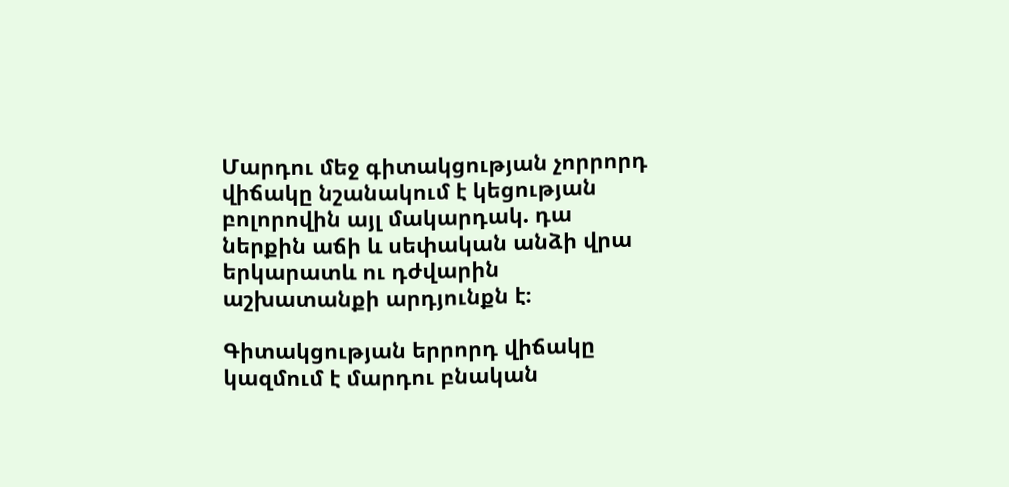Մարդու մեջ գիտակցության չորրորդ վիճակը նշանակում է կեցության բոլորովին այլ մակարդակ. դա ներքին աճի և սեփական անձի վրա երկարատև ու դժվարին աշխատանքի արդյունքն է։

Գիտակցության երրորդ վիճակը կազմում է մարդու բնական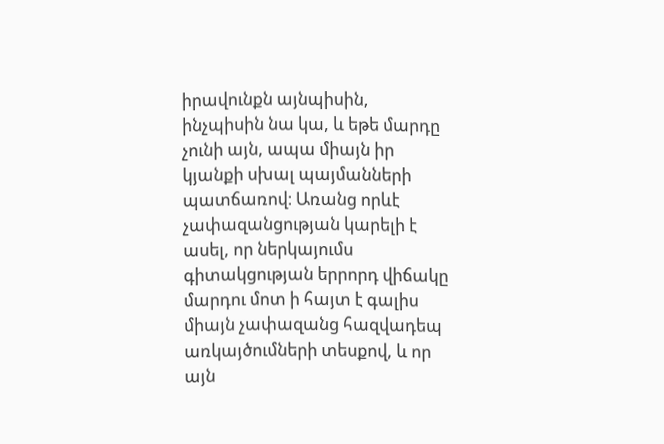իրավունքն այնպիսին, ինչպիսին նա կա, և եթե մարդը չունի այն, ապա միայն իր կյանքի սխալ պայմանների պատճառով։ Առանց որևէ չափազանցության կարելի է ասել, որ ներկայումս գիտակցության երրորդ վիճակը մարդու մոտ ի հայտ է գալիս միայն չափազանց հազվադեպ առկայծումների տեսքով, և որ այն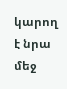կարող է նրա մեջ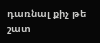դառնալ քիչ թե շատ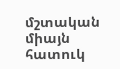մշտական միայն հատուկ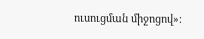ուսուցման միջոցով»։